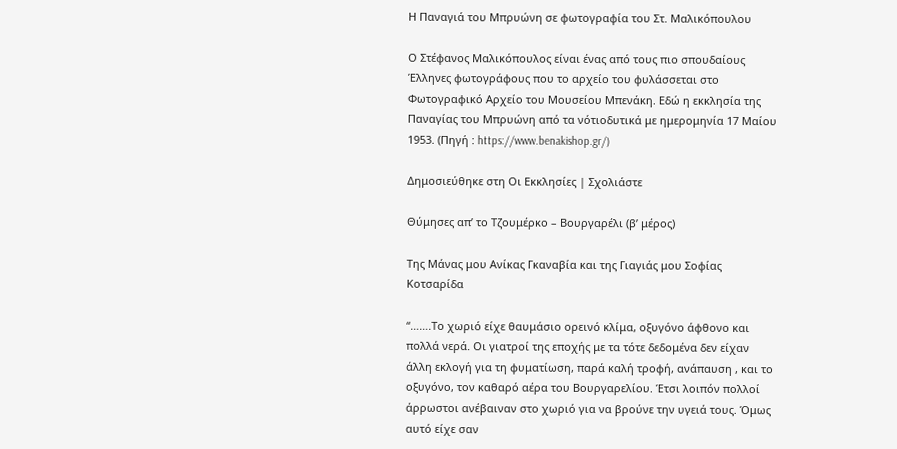Η Παναγιά του Μπρυώνη σε φωτογραφία του Στ. Μαλικόπουλου

Ο Στέφανος Μαλικόπουλος είναι ένας από τους πιο σπουδαίους Έλληνες φωτογράφους που το αρχείο του φυλάσσεται στο Φωτογραφικό Αρχείο του Μουσείου Μπενάκη. Εδώ η εκκλησία της Παναγίας του Μπρυώνη από τα νότιοδυτικά με ημερομηνία 17 Μαίου 1953. (Πηγή : https://www.benakishop.gr/)

Δημοσιεύθηκε στη Οι Εκκλησίες | Σχολιάστε

Θύμησες απ’ το Τζουμέρκο – Βουργαρέλι (β’ μέρος)

Της Μάνας μου Ανίκας Γκαναβία και της Γιαγιάς μου Σοφίας Κοτσαρίδα

“…….Το χωριό είχε θαυμάσιο ορεινό κλίμα, οξυγόνο άφθονο και πολλά νερά. Οι γιατροί της εποχής με τα τότε δεδομένα δεν είχαν άλλη εκλογή για τη φυματίωση, παρά καλή τροφή, ανάπαυση , και το οξυγόνο, τον καθαρό αέρα του Βουργαρελίου. Έτσι λοιπόν πολλοί άρρωστοι ανέβαιναν στο χωριό για να βρούνε την υγειά τους. Όμως αυτό είχε σαν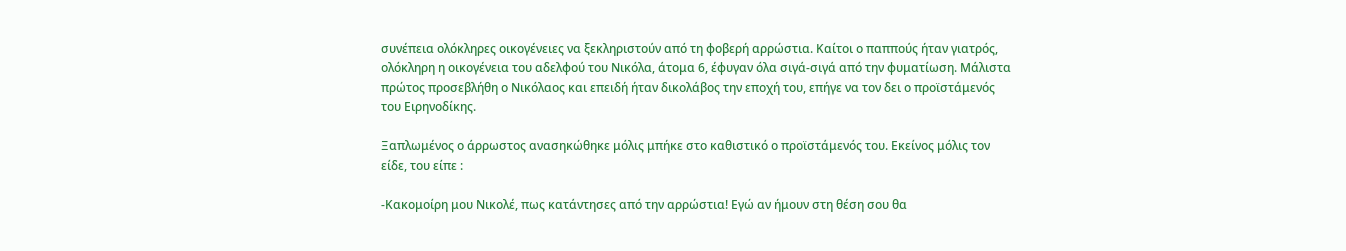συνέπεια ολόκληρες οικογένειες να ξεκληριστούν από τη φοβερή αρρώστια. Καίτοι ο παππούς ήταν γιατρός, ολόκληρη η οικογένεια του αδελφού του Νικόλα, άτομα 6, έφυγαν όλα σιγά-σιγά από την φυματίωση. Μάλιστα πρώτος προσεβλήθη ο Νικόλαος και επειδή ήταν δικολάβος την εποχή του, επήγε να τον δει ο προϊστάμενός του Ειρηνοδίκης.

Ξαπλωμένος ο άρρωστος ανασηκώθηκε μόλις μπήκε στο καθιστικό ο προϊστάμενός του. Εκείνος μόλις τον είδε, του είπε :

-Κακομοίρη μου Νικολέ, πως κατάντησες από την αρρώστια! Εγώ αν ήμουν στη θέση σου θα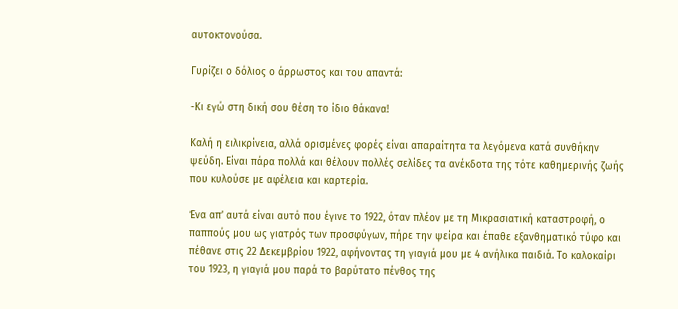αυτοκτονούσα.

Γυρίζει ο δόλιος ο άρρωστος και του απαντά:

-Κι εγώ στη δική σου θέση το ίδιο θάκανα!

Καλή η ειλικρίνεια, αλλά ορισμένες φορές είναι απαραίτητα τα λεγόμενα κατά συνθήκην ψεύδη. Είναι πάρα πολλά και θέλουν πολλές σελίδες τα ανέκδοτα της τότε καθημερινής ζωής που κυλούσε με αφέλεια και καρτερία.

Ένα απ’ αυτά είναι αυτό που έγινε το 1922, όταν πλέον με τη Μικρασιατική καταστροφή, ο παππούς μου ως γιατρός των προσφύγων, πήρε την ψείρα και έπαθε εξανθηματικό τύφο και πέθανε στις 22 Δεκεμβρίου 1922, αφήνοντας τη γιαγιά μου με 4 ανήλικα παιδιά. Το καλοκαίρι του 1923, η γιαγιά μου παρά το βαρύτατο πένθος της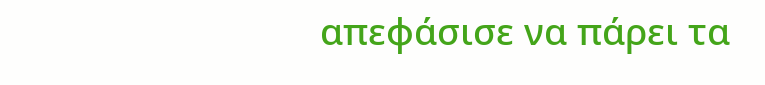απεφάσισε να πάρει τα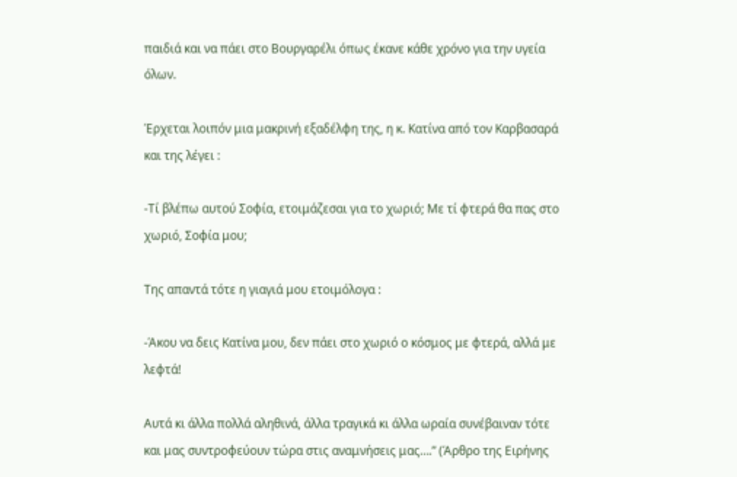παιδιά και να πάει στο Βουργαρέλι όπως έκανε κάθε χρόνο για την υγεία όλων.

Έρχεται λοιπόν μια μακρινή εξαδέλφη της, η κ. Κατίνα από τον Καρβασαρά και της λέγει :

-Τί βλέπω αυτού Σοφία, ετοιμάζεσαι για το χωριό; Με τί φτερά θα πας στο χωριό, Σοφία μου;

Της απαντά τότε η γιαγιά μου ετοιμόλογα :

-Άκου να δεις Κατίνα μου, δεν πάει στο χωριό ο κόσμος με φτερά, αλλά με λεφτά!

Αυτά κι άλλα πολλά αληθινά, άλλα τραγικά κι άλλα ωραία συνέβαιναν τότε και μας συντροφεύουν τώρα στις αναμνήσεις μας….” (Άρθρο της Ειρήνης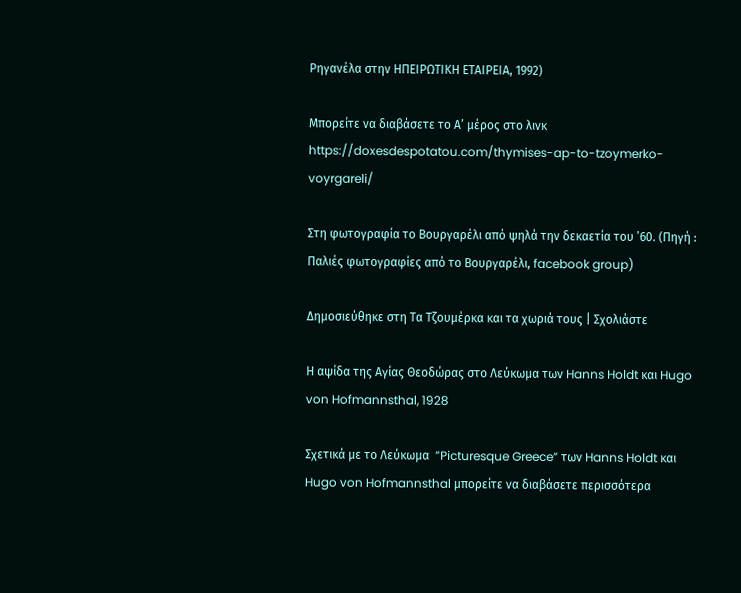Ρηγανέλα στην ΗΠΕΙΡΩΤΙΚΗ ΕΤΑΙΡΕΙΑ, 1992)

Μπορείτε να διαβάσετε το Α’ μέρος στο λινκ https://doxesdespotatou.com/thymises-ap-to-tzoymerko-voyrgareli/

Στη φωτογραφία το Βουργαρέλι από ψηλά την δεκαετία του ’60. (Πηγή : Παλιές φωτογραφίες από το Βουργαρέλι, facebook group)

Δημοσιεύθηκε στη Τα Τζουμέρκα και τα χωριά τους | Σχολιάστε

Η αψίδα της Αγίας Θεοδώρας στο Λεύκωμα των Hanns Holdt και Hugo von Hofmannsthal, 1928

Σχετικά με το Λεύκωμα  ”Picturesque Greece” των Hanns Holdt και Hugo von Hofmannsthal μπορείτε να διαβάσετε περισσότερα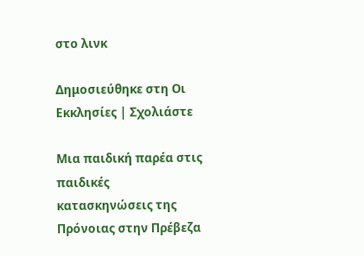στο λινκ

Δημοσιεύθηκε στη Οι Εκκλησίες | Σχολιάστε

Μια παιδική παρέα στις παιδικές κατασκηνώσεις της Πρόνοιας στην Πρέβεζα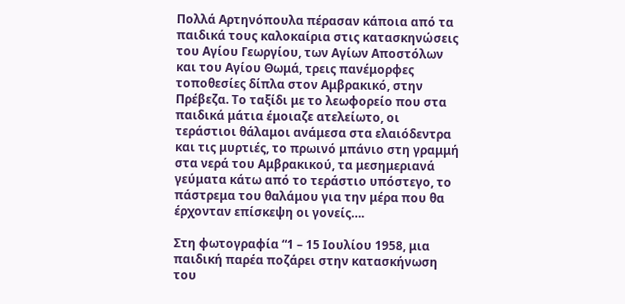Πολλά Αρτηνόπουλα πέρασαν κάποια από τα παιδικά τους καλοκαίρια στις κατασκηνώσεις του Αγίου Γεωργίου, των Αγίων Αποστόλων και του Αγίου Θωμά, τρεις πανέμορφες τοποθεσίες δίπλα στον Αμβρακικό, στην Πρέβεζα. Το ταξίδι με το λεωφορείο που στα παιδικά μάτια έμοιαζε ατελείωτο, οι τεράστιοι θάλαμοι ανάμεσα στα ελαιόδεντρα και τις μυρτιές, το πρωινό μπάνιο στη γραμμή στα νερά του Αμβρακικού, τα μεσημεριανά γεύματα κάτω από το τεράστιο υπόστεγο, το πάστρεμα του θαλάμου για την μέρα που θα έρχονταν επίσκεψη οι γονείς….

Στη φωτογραφία “1 – 15 Ιουλίου 1958, μια παιδική παρέα ποζάρει στην κατασκήνωση του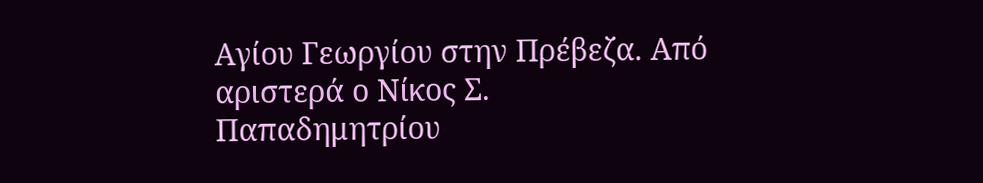Αγίου Γεωργίου στην Πρέβεζα. Από αριστερά ο Νίκος Σ. Παπαδημητρίου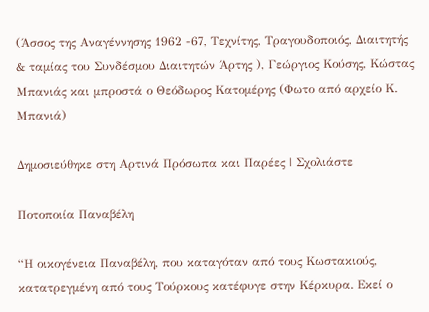(Άσσος της Αναγέννησης 1962 -67, Τεχνίτης, Τραγουδοποιός, Διαιτητής & ταμίας του Συνδέσμου Διαιτητών Άρτης ), Γεώργιος Κούσης, Κώστας Μπανιάς και μπροστά ο Θεόδωρος Κατομέρης (Φωτο από αρχείο Κ. Μπανιά)

Δημοσιεύθηκε στη Αρτινά Πρόσωπα και Παρέες | Σχολιάστε

Ποτοποιία Παναβέλη

“Η οικογένεια Παναβέλη, που καταγόταν από τους Κωστακιούς, κατατρεγμένη από τους Τούρκους κατέφυγε στην Κέρκυρα. Εκεί ο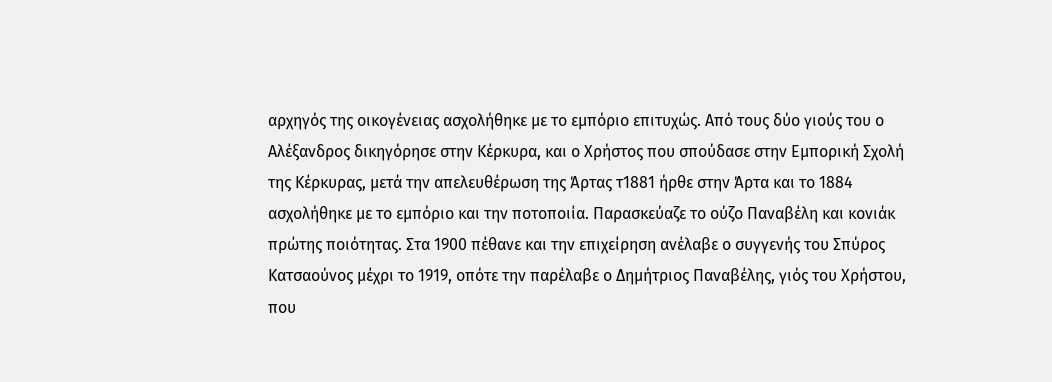αρχηγός της οικογένειας ασχολήθηκε με το εμπόριο επιτυχώς. Από τους δύο γιούς του ο Αλέξανδρος δικηγόρησε στην Κέρκυρα, και ο Χρήστος που σπούδασε στην Εμπορική Σχολή της Κέρκυρας, μετά την απελευθέρωση της Άρτας τ1881 ήρθε στην Άρτα και το 1884 ασχολήθηκε με το εμπόριο και την ποτοποιία. Παρασκεύαζε το ούζο Παναβέλη και κονιάκ πρώτης ποιότητας. Στα 1900 πέθανε και την επιχείρηση ανέλαβε ο συγγενής του Σπύρος Κατσαούνος μέχρι το 1919, οπότε την παρέλαβε ο Δημήτριος Παναβέλης, γιός του Χρήστου, που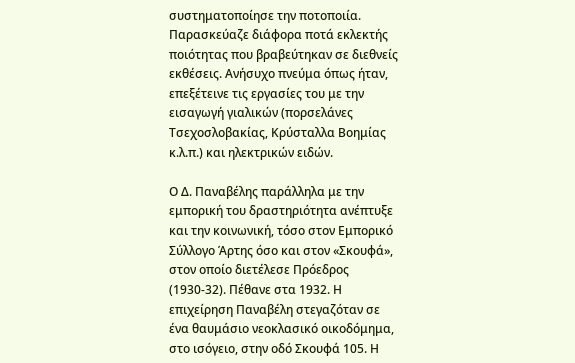συστηματοποίησε την ποτοποιία. Παρασκεύαζε διάφορα ποτά εκλεκτής ποιότητας που βραβεύτηκαν σε διεθνείς εκθέσεις. Ανήσυχο πνεύμα όπως ήταν, επεξέτεινε τις εργασίες του με την εισαγωγή γιαλικών (πορσελάνες Τσεχοσλοβακίας, Κρύσταλλα Βοημίας κ.λ.π.) και ηλεκτρικών ειδών.

Ο Δ. Παναβέλης παράλληλα με την εμπορική του δραστηριότητα ανέπτυξε και την κοινωνική, τόσο στον Εμπορικό Σύλλογο Άρτης όσο και στον «Σκουφά», στον οποίο διετέλεσε Πρόεδρος (1930-32). Πέθανε στα 1932. Η επιχείρηση Παναβέλη στεγαζόταν σε ένα θαυμάσιο νεοκλασικό οικοδόμημα, στο ισόγειο, στην οδό Σκουφά 105. Η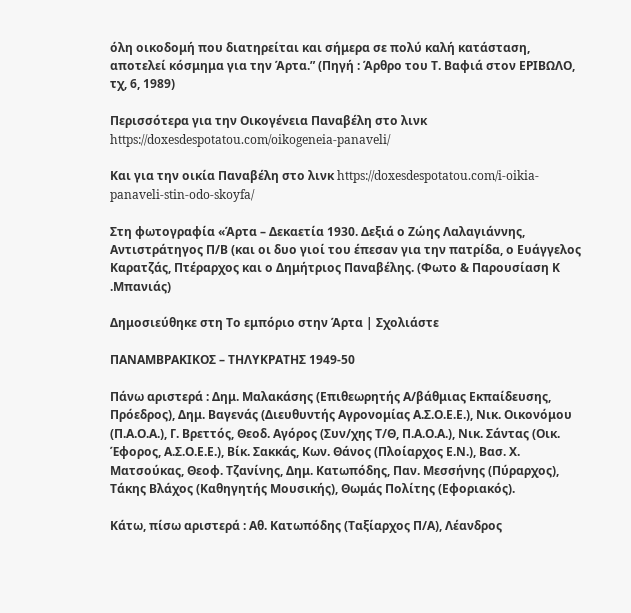όλη οικοδομή που διατηρείται και σήμερα σε πολύ καλή κατάσταση, αποτελεί κόσμημα για την Άρτα.” (Πηγή : Άρθρο του Τ. Βαφιά στον ΕΡΙΒΩΛΟ, τχ, 6, 1989)

Περισσότερα για την Οικογένεια Παναβέλη στο λινκ https://doxesdespotatou.com/oikogeneia-panaveli/

Και για την οικία Παναβέλη στο λινκ https://doxesdespotatou.com/i-oikia-panaveli-stin-odo-skoyfa/

Στη φωτογραφία «Άρτα – Δεκαετία 1930. Δεξιά ο Ζώης Λαλαγιάννης, Αντιστράτηγος Π/Β (και οι δυο γιοί του έπεσαν για την πατρίδα, ο Ευάγγελος Καρατζάς, Πτέραρχος και ο Δημήτριος Παναβέλης. (Φωτο & Παρουσίαση Κ .Μπανιάς)

Δημοσιεύθηκε στη Το εμπόριο στην Άρτα | Σχολιάστε

ΠΑΝΑΜΒΡΑΚΙΚΟΣ – ΤΗΛΥΚΡΑΤΗΣ 1949-50

Πάνω αριστερά : Δημ. Μαλακάσης (Επιθεωρητής Α/βάθμιας Εκπαίδευσης, Πρόεδρος), Δημ. Βαγενάς (Διευθυντής Αγρονομίας Α.Σ.Ο.Ε.Ε.), Νικ. Οικονόμου (Π.Α.Ο.Α.), Γ. Βρεττός, Θεοδ. Αγόρος (Συν/χης Τ/Θ, Π.Α.Ο.Α.), Νικ. Σάντας (Οικ. Έφορος, Α.Σ.Ο.Ε.Ε.), Βίκ. Σακκάς, Κων. Θάνος (Πλοίαρχος Ε.Ν.), Βασ. Χ. Ματσούκας, Θεοφ. Τζανίνης, Δημ. Κατωπόδης, Παν. Μεσσήνης (Πύραρχος), Τάκης Βλάχος (Καθηγητής Μουσικής), Θωμάς Πολίτης (Εφοριακός).

Κάτω, πίσω αριστερά : Αθ. Κατωπόδης (Ταξίαρχος Π/Α), Λέανδρος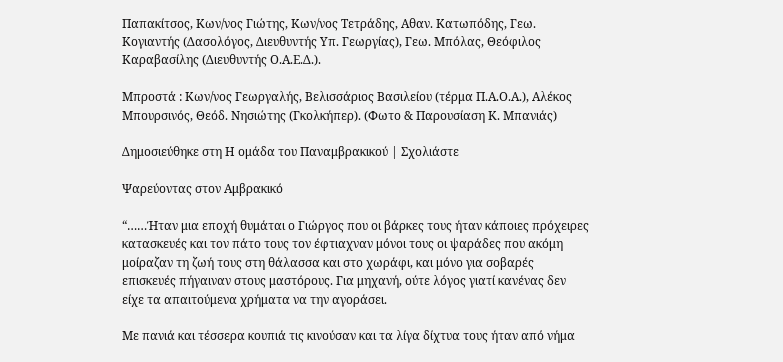Παπακίτσος, Κων/νος Γιώτης, Κων/νος Τετράδης, Αθαν. Κατωπόδης, Γεω. Κογιαντής (Δασολόγος, Διευθυντής Υπ. Γεωργίας), Γεω. Μπόλας, Θεόφιλος Καραβασίλης (Διευθυντής Ο.Α.Ε.Δ.).

Μπροστά : Κων/νος Γεωργαλής, Βελισσάριος Βασιλείου (τέρμα Π.Α.Ο.Α.), Αλέκος Μπουρσινός, Θεόδ. Νησιώτης (Γκολκήπερ). (Φωτο & Παρουσίαση Κ. Μπανιάς)

Δημοσιεύθηκε στη Η ομάδα του Παναμβρακικού | Σχολιάστε

Ψαρεύοντας στον Αμβρακικό

“……Ήταν μια εποχή θυμάται ο Γιώργος που οι βάρκες τους ήταν κάποιες πρόχειρες κατασκευές και τον πάτο τους τον έφτιαχναν μόνοι τους οι ψαράδες που ακόμη μοίραζαν τη ζωή τους στη θάλασσα και στο χωράφι, και μόνο για σοβαρές επισκευές πήγαιναν στους μαστόρους. Για μηχανή, ούτε λόγος γιατί κανένας δεν είχε τα απαιτούμενα χρήματα να την αγοράσει.

Με πανιά και τέσσερα κουπιά τις κινούσαν και τα λίγα δίχτυα τους ήταν από νήμα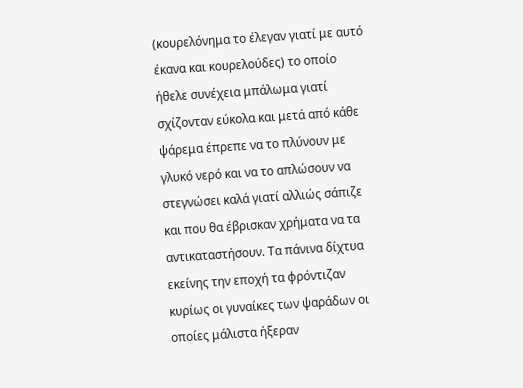(κουρελόνημα το έλεγαν γιατί με αυτό έκανα και κουρελούδες) το οποίο ήθελε συνέχεια μπάλωμα γιατί σχίζονταν εύκολα και μετά από κάθε ψάρεμα έπρεπε να το πλύνουν με γλυκό νερό και να το απλώσουν να στεγνώσει καλά γιατί αλλιώς σάπιζε και που θα έβρισκαν χρήματα να τα αντικαταστήσουν. Τα πάνινα δίχτυα εκείνης την εποχή τα φρόντιζαν κυρίως οι γυναίκες των ψαράδων οι οποίες μάλιστα ήξεραν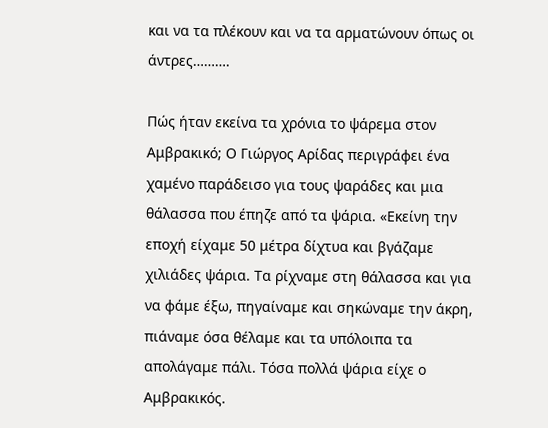και να τα πλέκουν και να τα αρματώνουν όπως οι άντρες……….

Πώς ήταν εκείνα τα χρόνια το ψάρεμα στον Αμβρακικό; Ο Γιώργος Αρίδας περιγράφει ένα χαμένο παράδεισο για τους ψαράδες και μια θάλασσα που έπηζε από τα ψάρια. «Εκείνη την εποχή είχαμε 50 μέτρα δίχτυα και βγάζαμε χιλιάδες ψάρια. Τα ρίχναμε στη θάλασσα και για να φάμε έξω, πηγαίναμε και σηκώναμε την άκρη, πιάναμε όσα θέλαμε και τα υπόλοιπα τα απολάγαμε πάλι. Τόσα πολλά ψάρια είχε ο Αμβρακικός.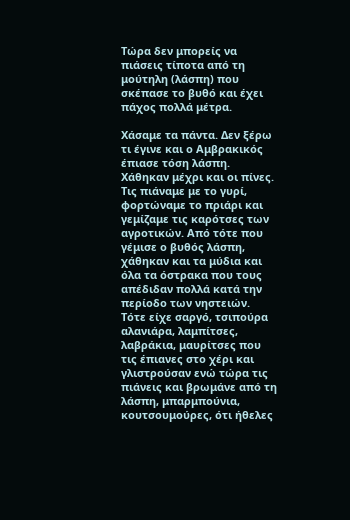Τώρα δεν μπορείς να πιάσεις τίποτα από τη μούτηλη (λάσπη) που σκέπασε το βυθό και έχει πάχος πολλά μέτρα.

Χάσαμε τα πάντα. Δεν ξέρω τι έγινε και ο Αμβρακικός έπιασε τόση λάσπη. Χάθηκαν μέχρι και οι πίνες. Τις πιάναμε με το γυρί, φορτώναμε το πριάρι και γεμίζαμε τις καρότσες των αγροτικών. Από τότε που γέμισε ο βυθός λάσπη, χάθηκαν και τα μύδια και όλα τα όστρακα που τους απέδιδαν πολλά κατά την περίοδο των νηστειών. Τότε είχε σαργό, τσιπούρα αλανιάρα, λαμπίτσες, λαβράκια, μαυρίτσες που τις έπιανες στο χέρι και γλιστρούσαν ενώ τώρα τις πιάνεις και βρωμάνε από τη λάσπη, μπαρμπούνια, κουτσουμούρες, ότι ήθελες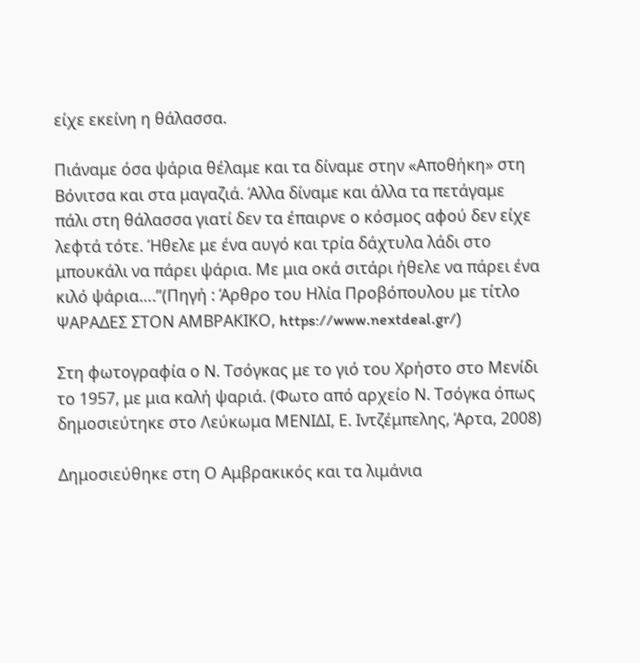είχε εκείνη η θάλασσα.

Πιάναμε όσα ψάρια θέλαμε και τα δίναμε στην «Αποθήκη» στη Βόνιτσα και στα μαγαζιά. Άλλα δίναμε και άλλα τα πετάγαμε πάλι στη θάλασσα γιατί δεν τα έπαιρνε ο κόσμος αφού δεν είχε λεφτά τότε. Ήθελε με ένα αυγό και τρία δάχτυλα λάδι στο μπουκάλι να πάρει ψάρια. Με μια οκά σιτάρι ήθελε να πάρει ένα κιλό ψάρια….”(Πηγή : Άρθρο του Ηλία Προβόπουλου με τίτλο ΨΑΡΑΔΕΣ ΣΤΟΝ ΑΜΒΡΑΚΙΚΟ, https://www.nextdeal.gr/)

Στη φωτογραφία ο Ν. Τσόγκας με το γιό του Χρήστο στο Μενίδι το 1957, με μια καλή ψαριά. (Φωτο από αρχείο Ν. Τσόγκα όπως δημοσιεύτηκε στο Λεύκωμα ΜΕΝΙΔΙ, Ε. Ιντζέμπελης, Άρτα, 2008)

Δημοσιεύθηκε στη Ο Αμβρακικός και τα λιμάνια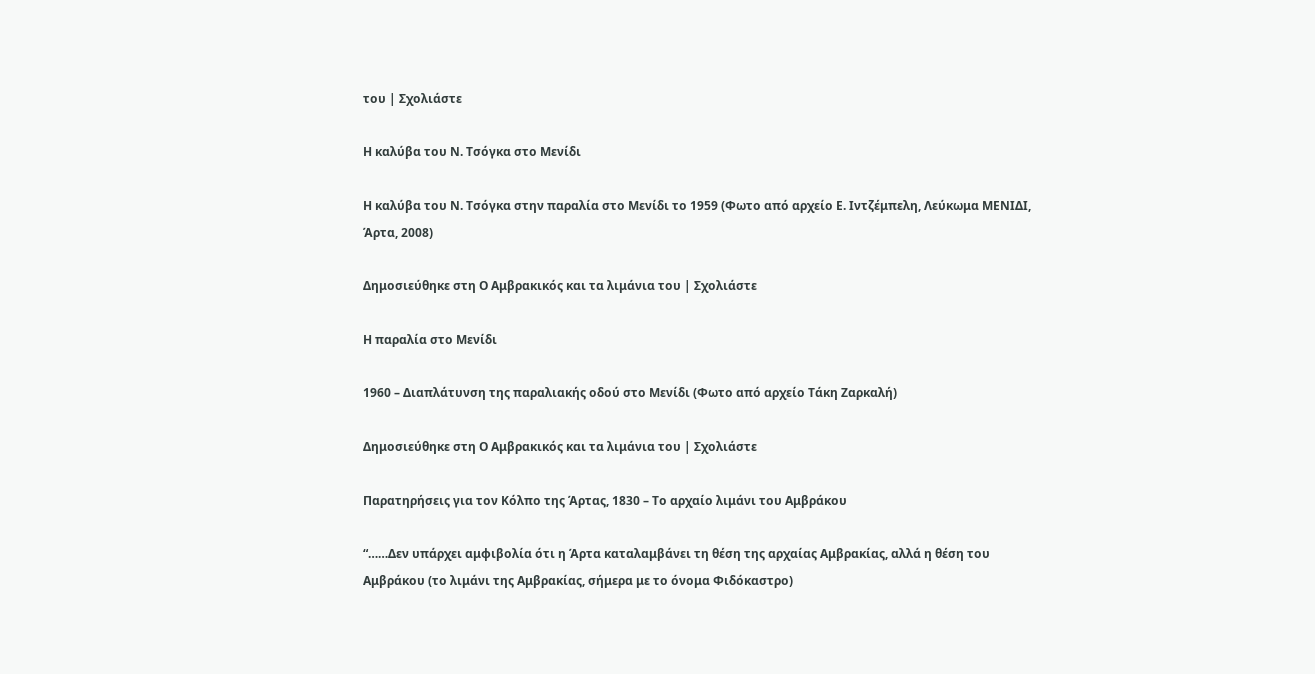του | Σχολιάστε

Η καλύβα του Ν. Τσόγκα στο Μενίδι

Η καλύβα του Ν. Τσόγκα στην παραλία στο Μενίδι το 1959 (Φωτο από αρχείο Ε. Ιντζέμπελη, Λεύκωμα ΜΕΝΙΔΙ, Άρτα, 2008)

Δημοσιεύθηκε στη Ο Αμβρακικός και τα λιμάνια του | Σχολιάστε

Η παραλία στο Μενίδι

1960 – Διαπλάτυνση της παραλιακής οδού στο Μενίδι (Φωτο από αρχείο Τάκη Ζαρκαλή)

Δημοσιεύθηκε στη Ο Αμβρακικός και τα λιμάνια του | Σχολιάστε

Παρατηρήσεις για τον Κόλπο της Άρτας, 1830 – Το αρχαίο λιμάνι του Αμβράκου

“……Δεν υπάρχει αμφιβολία ότι η Άρτα καταλαμβάνει τη θέση της αρχαίας Αμβρακίας, αλλά η θέση του  Αμβράκου (το λιμάνι της Αμβρακίας, σήμερα με το όνομα Φιδόκαστρο)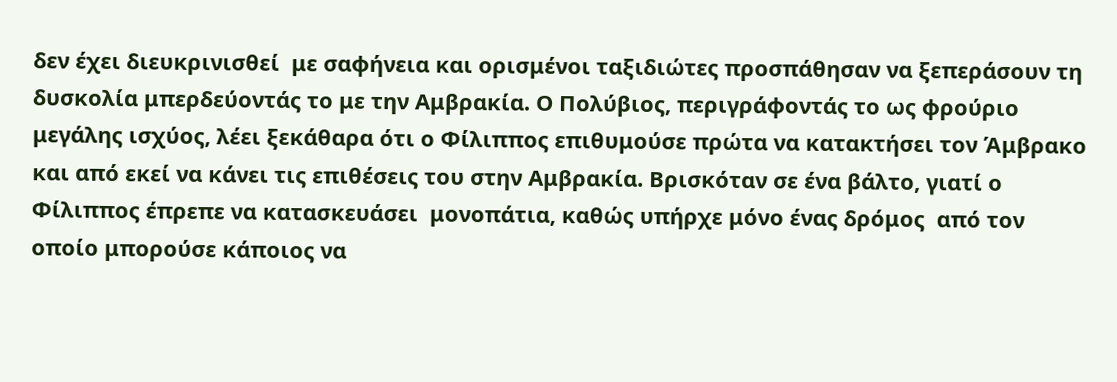δεν έχει διευκρινισθεί  με σαφήνεια και ορισμένοι ταξιδιώτες προσπάθησαν να ξεπεράσουν τη δυσκολία μπερδεύοντάς το με την Αμβρακία. Ο Πολύβιος, περιγράφοντάς το ως φρούριο μεγάλης ισχύος, λέει ξεκάθαρα ότι ο Φίλιππος επιθυμούσε πρώτα να κατακτήσει τον Άμβρακο και από εκεί να κάνει τις επιθέσεις του στην Αμβρακία. Βρισκόταν σε ένα βάλτο, γιατί ο Φίλιππος έπρεπε να κατασκευάσει  μονοπάτια, καθώς υπήρχε μόνο ένας δρόμος  από τον οποίο μπορούσε κάποιος να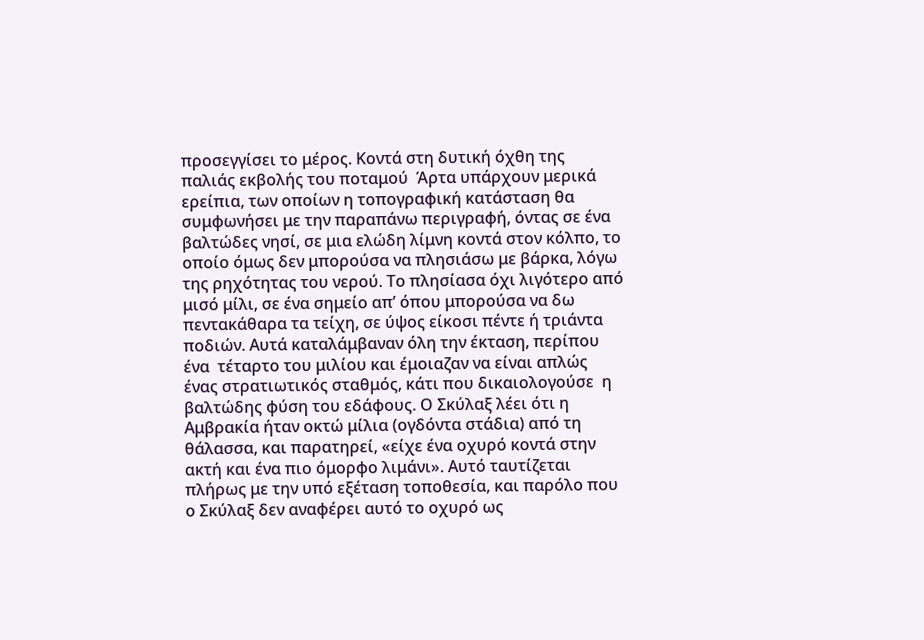προσεγγίσει το μέρος. Κοντά στη δυτική όχθη της παλιάς εκβολής του ποταμού  Άρτα υπάρχουν μερικά ερείπια, των οποίων η τοπογραφική κατάσταση θα συμφωνήσει με την παραπάνω περιγραφή, όντας σε ένα βαλτώδες νησί, σε μια ελώδη λίμνη κοντά στον κόλπο, το οποίο όμως δεν μπορούσα να πλησιάσω με βάρκα, λόγω της ρηχότητας του νερού. Το πλησίασα όχι λιγότερο από μισό μίλι, σε ένα σημείο απ’ όπου μπορούσα να δω  πεντακάθαρα τα τείχη, σε ύψος είκοσι πέντε ή τριάντα ποδιών. Αυτά καταλάμβαναν όλη την έκταση, περίπου ένα  τέταρτο του μιλίου και έμοιαζαν να είναι απλώς ένας στρατιωτικός σταθμός, κάτι που δικαιολογούσε  η βαλτώδης φύση του εδάφους. Ο Σκύλαξ λέει ότι η Αμβρακία ήταν οκτώ μίλια (ογδόντα στάδια) από τη θάλασσα, και παρατηρεί, «είχε ένα οχυρό κοντά στην ακτή και ένα πιο όμορφο λιμάνι». Αυτό ταυτίζεται πλήρως με την υπό εξέταση τοποθεσία, και παρόλο που ο Σκύλαξ δεν αναφέρει αυτό το οχυρό ως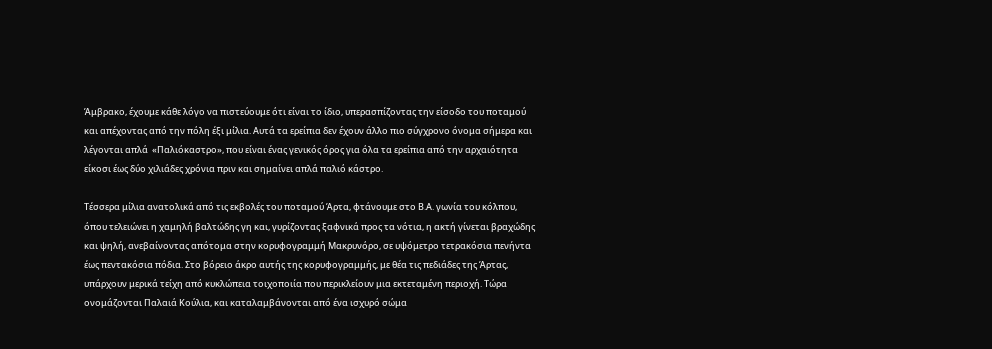Άμβρακο, έχουμε κάθε λόγο να πιστεύουμε ότι είναι το ίδιο, υπερασπίζοντας την είσοδο του ποταμού και απέχοντας από την πόλη έξι μίλια. Αυτά τα ερείπια δεν έχουν άλλο πιο σύγχρονο όνομα σήμερα και λέγονται απλά  «Παλιόκαστρο», που είναι ένας γενικός όρος για όλα τα ερείπια από την αρχαιότητα είκοσι έως δύο χιλιάδες χρόνια πριν και σημαίνει απλά παλιό κάστρο.

Τέσσερα μίλια ανατολικά από τις εκβολές του ποταμού Άρτα, φτάνουμε στο Β.Α. γωνία του κόλπου, όπου τελειώνει η χαμηλή βαλτώδης γη και, γυρίζοντας ξαφνικά προς τα νότια, η ακτή γίνεται βραχώδης και ψηλή, ανεβαίνοντας απότομα στην κορυφογραμμή Μακρυνόρο, σε υψόμετρο τετρακόσια πενήντα έως πεντακόσια πόδια. Στο βόρειο άκρο αυτής της κορυφογραμμής, με θέα τις πεδιάδες της Άρτας, υπάρχουν μερικά τείχη από κυκλώπεια τοιχοποιία που περικλείουν μια εκτεταμένη περιοχή. Τώρα ονομάζονται Παλαιά Κούλια, και καταλαμβάνονται από ένα ισχυρό σώμα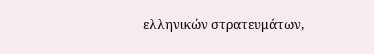ελληνικών στρατευμάτων,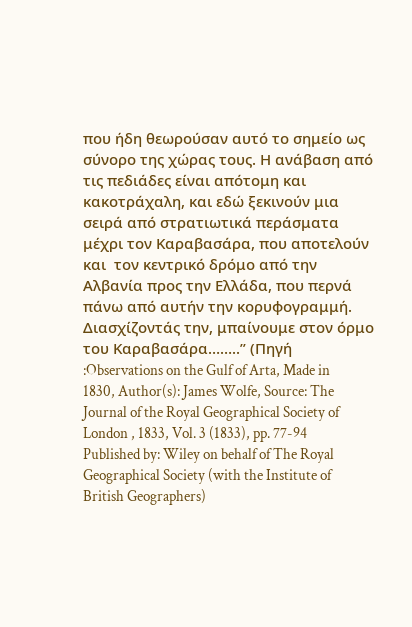που ήδη θεωρούσαν αυτό το σημείο ως σύνορο της χώρας τους. Η ανάβαση από τις πεδιάδες είναι απότομη και κακοτράχαλη, και εδώ ξεκινούν μια σειρά από στρατιωτικά περάσματα μέχρι τον Καραβασάρα, που αποτελούν και  τον κεντρικό δρόμο από την Αλβανία προς την Ελλάδα, που περνά πάνω από αυτήν την κορυφογραμμή. Διασχίζοντάς την, μπαίνουμε στον όρμο του Καραβασάρα……..” (Πηγή :Observations on the Gulf of Arta, Made in 1830, Author(s): James Wolfe, Source: The Journal of the Royal Geographical Society of London , 1833, Vol. 3 (1833), pp. 77-94 Published by: Wiley on behalf of The Royal Geographical Society (with the Institute of British Geographers)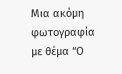Μια ακόμη φωτογραφία με θέμα “Ο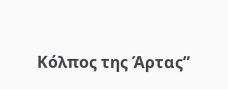Κόλπος της Άρτας”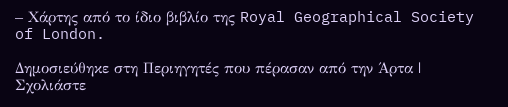– Χάρτης από το ίδιο βιβλίο της Royal Geographical Society of London.

Δημοσιεύθηκε στη Περιηγητές που πέρασαν από την Άρτα | Σχολιάστε